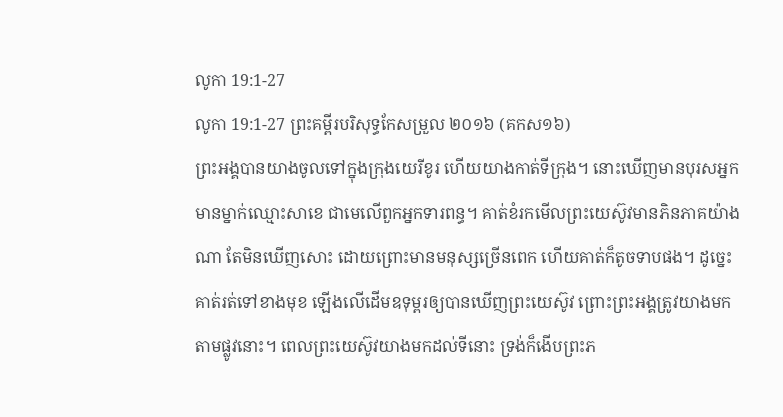លូកា 19:1-27
លូកា 19:1-27 ព្រះគម្ពីរបរិសុទ្ធកែសម្រួល ២០១៦ (គកស១៦)
ព្រះអង្គបានយាងចូលទៅក្នុងក្រុងយេរីខូរ ហើយយាងកាត់ទីក្រុង។ នោះឃើញមានបុរសអ្នកមានម្នាក់ឈ្មោះសាខេ ជាមេលើពួកអ្នកទារពន្ធ។ គាត់ខំរកមើលព្រះយេស៊ូវមានភិនភាគយ៉ាងណា តែមិនឃើញសោះ ដោយព្រោះមានមនុស្សច្រើនពេក ហើយគាត់ក៏តូចទាបផង។ ដូច្នេះ គាត់រត់ទៅខាងមុខ ឡើងលើដើមឧទុម្ពរឲ្យបានឃើញព្រះយេស៊ូវ ព្រោះព្រះអង្គត្រូវយាងមកតាមផ្លូវនោះ។ ពេលព្រះយេស៊ូវយាងមកដល់ទីនោះ ទ្រង់ក៏ងើបព្រះភ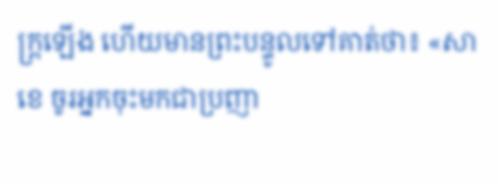ក្ត្រឡើង ហើយមានព្រះបន្ទូលទៅគាត់ថា៖ «សាខេ ចូរអ្នកចុះមកជាប្រញា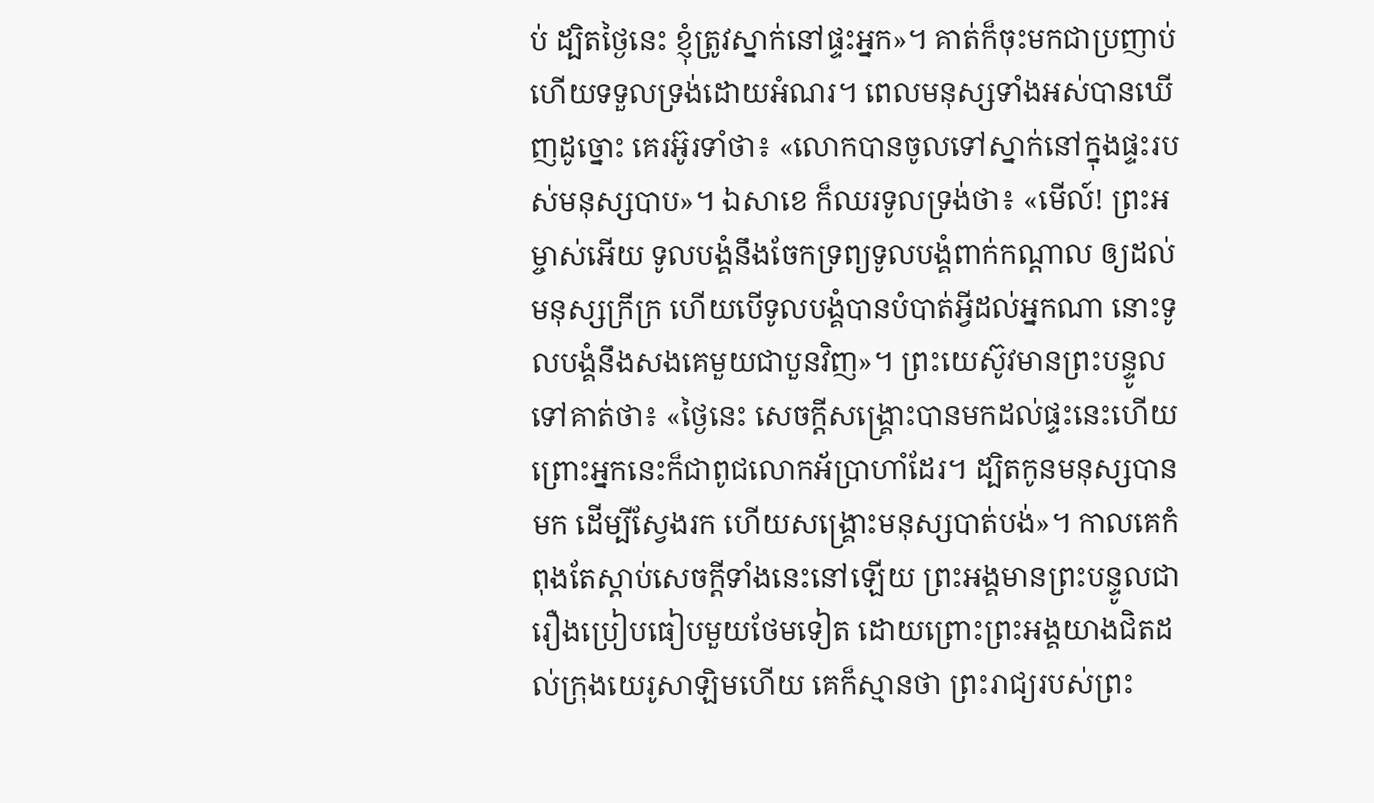ប់ ដ្បិតថ្ងៃនេះ ខ្ញុំត្រូវស្នាក់នៅផ្ទះអ្នក»។ គាត់ក៏ចុះមកជាប្រញាប់ ហើយទទួលទ្រង់ដោយអំណរ។ ពេលមនុស្សទាំងអស់បានឃើញដូច្នោះ គេរអ៊ូរទាំថា៖ «លោកបានចូលទៅស្នាក់នៅក្នុងផ្ទះរបស់មនុស្សបាប»។ ឯសាខេ ក៏ឈរទូលទ្រង់ថា៖ «មើល៍! ព្រះអម្ចាស់អើយ ទូលបង្គំនឹងចែកទ្រព្យទូលបង្គំពាក់កណ្តាល ឲ្យដល់មនុស្សក្រីក្រ ហើយបើទូលបង្គំបានបំបាត់អ្វីដល់អ្នកណា នោះទូលបង្គំនឹងសងគេមួយជាបួនវិញ»។ ព្រះយេស៊ូវមានព្រះបន្ទូលទៅគាត់ថា៖ «ថ្ងៃនេះ សេចក្តីសង្គ្រោះបានមកដល់ផ្ទះនេះហើយ ព្រោះអ្នកនេះក៏ជាពូជលោកអ័ប្រាហាំដែរ។ ដ្បិតកូនមនុស្សបានមក ដើម្បីស្វែងរក ហើយសង្គ្រោះមនុស្សបាត់បង់»។ កាលគេកំពុងតែស្តាប់សេចក្តីទាំងនេះនៅឡើយ ព្រះអង្គមានព្រះបន្ទូលជារឿងប្រៀបធៀបមួយថែមទៀត ដោយព្រោះព្រះអង្គយាងជិតដល់ក្រុងយេរូសាឡិមហើយ គេក៏ស្មានថា ព្រះរាជ្យរបស់ព្រះ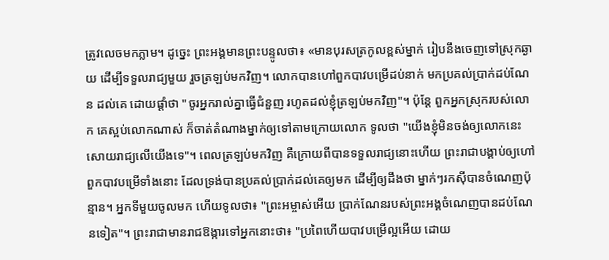ត្រូវលេចមកភ្លាម។ ដូច្នេះ ព្រះអង្គមានព្រះបន្ទូលថា៖ «មានបុរសត្រកូលខ្ពស់ម្នាក់ រៀបនឹងចេញទៅស្រុកឆ្ងាយ ដើម្បីទទួលរាជ្យមួយ រួចត្រឡប់មកវិញ។ លោកបានហៅពួកបាវបម្រើដប់នាក់ មកប្រគល់ប្រាក់ដប់ណែន ដល់គេ ដោយផ្ដាំថា "ចូរអ្នករាល់គ្នាធ្វើជំនួញ រហូតដល់ខ្ញុំត្រឡប់មកវិញ"។ ប៉ុន្តែ ពួកអ្នកស្រុករបស់លោក គេស្អប់លោកណាស់ ក៏ចាត់តំណាងម្នាក់ឲ្យទៅតាមក្រោយលោក ទូលថា "យើងខ្ញុំមិនចង់ឲ្យលោកនេះសោយរាជ្យលើយើងទេ"។ ពេលត្រឡប់មកវិញ គឺក្រោយពីបានទទួលរាជ្យនោះហើយ ព្រះរាជាបង្គាប់ឲ្យហៅពួកបាវបម្រើទាំងនោះ ដែលទ្រង់បានប្រគល់ប្រាក់ដល់គេឲ្យមក ដើម្បីឲ្យដឹងថា ម្នាក់ៗរកស៊ីបានចំណេញប៉ុន្មាន។ អ្នកទីមួយចូលមក ហើយទូលថា៖ "ព្រះអម្ចាស់អើយ ប្រាក់ណែនរបស់ព្រះអង្គចំណេញបានដប់ណែនទៀត"។ ព្រះរាជាមានរាជឱង្ការទៅអ្នកនោះថា៖ "ប្រពៃហើយបាវបម្រើល្អអើយ ដោយ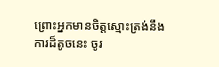ព្រោះអ្នកមានចិត្តស្មោះត្រង់នឹងការដ៏តូចនេះ ចូរ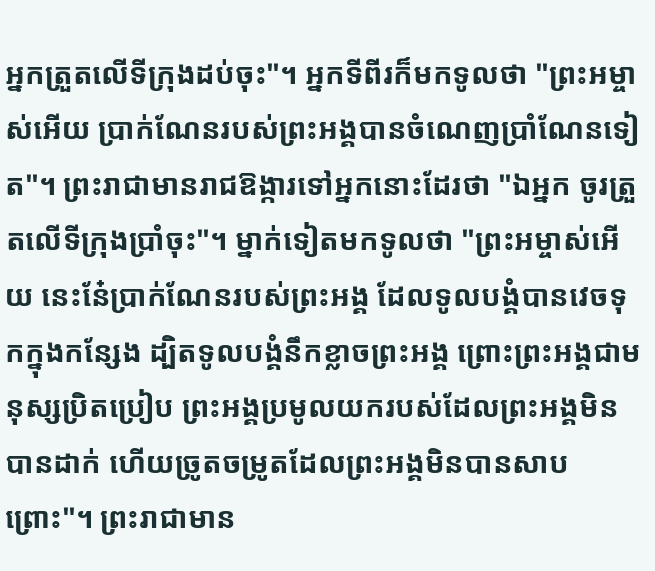អ្នកត្រួតលើទីក្រុងដប់ចុះ"។ អ្នកទីពីរក៏មកទូលថា "ព្រះអម្ចាស់អើយ ប្រាក់ណែនរបស់ព្រះអង្គបានចំណេញប្រាំណែនទៀត"។ ព្រះរាជាមានរាជឱង្ការទៅអ្នកនោះដែរថា "ឯអ្នក ចូរត្រួតលើទីក្រុងប្រាំចុះ"។ ម្នាក់ទៀតមកទូលថា "ព្រះអម្ចាស់អើយ នេះនែ៎ប្រាក់ណែនរបស់ព្រះអង្គ ដែលទូលបង្គំបានវេចទុកក្នុងកន្សែង ដ្បិតទូលបង្គំនឹកខ្លាចព្រះអង្គ ព្រោះព្រះអង្គជាមនុស្សប្រិតប្រៀប ព្រះអង្គប្រមូលយករបស់ដែលព្រះអង្គមិនបានដាក់ ហើយច្រូតចម្រូតដែលព្រះអង្គមិនបានសាបព្រោះ"។ ព្រះរាជាមាន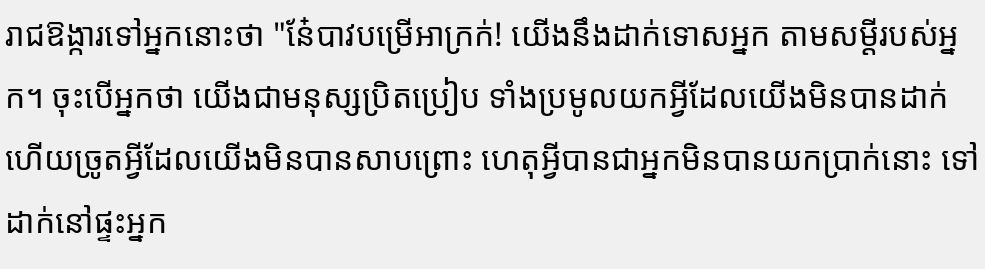រាជឱង្ការទៅអ្នកនោះថា "នែ៎បាវបម្រើអាក្រក់! យើងនឹងដាក់ទោសអ្នក តាមសម្ដីរបស់អ្នក។ ចុះបើអ្នកថា យើងជាមនុស្សប្រិតប្រៀប ទាំងប្រមូលយកអ្វីដែលយើងមិនបានដាក់ ហើយច្រូតអ្វីដែលយើងមិនបានសាបព្រោះ ហេតុអ្វីបានជាអ្នកមិនបានយកប្រាក់នោះ ទៅដាក់នៅផ្ទះអ្នក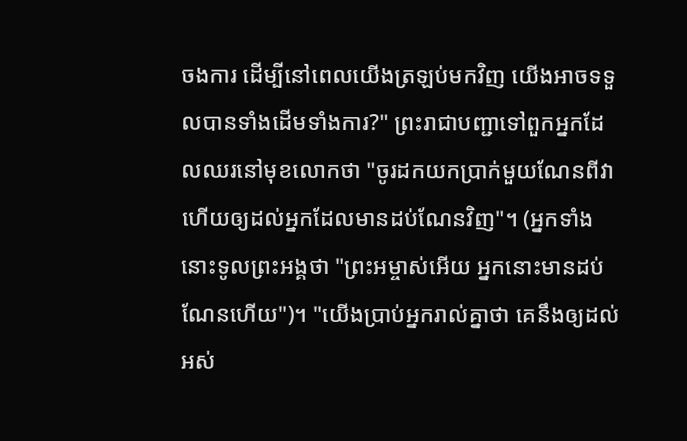ចងការ ដើម្បីនៅពេលយើងត្រឡប់មកវិញ យើងអាចទទួលបានទាំងដើមទាំងការ?" ព្រះរាជាបញ្ជាទៅពួកអ្នកដែលឈរនៅមុខលោកថា "ចូរដកយកប្រាក់មួយណែនពីវា ហើយឲ្យដល់អ្នកដែលមានដប់ណែនវិញ"។ (អ្នកទាំងនោះទូលព្រះអង្គថា "ព្រះអម្ចាស់អើយ អ្នកនោះមានដប់ណែនហើយ")។ "យើងប្រាប់អ្នករាល់គ្នាថា គេនឹងឲ្យដល់អស់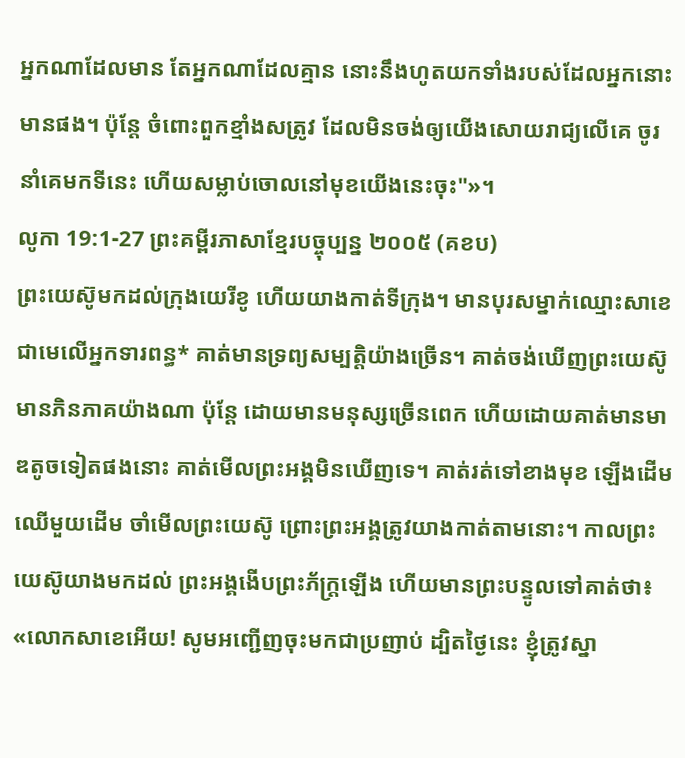អ្នកណាដែលមាន តែអ្នកណាដែលគ្មាន នោះនឹងហូតយកទាំងរបស់ដែលអ្នកនោះមានផង។ ប៉ុន្តែ ចំពោះពួកខ្មាំងសត្រូវ ដែលមិនចង់ឲ្យយើងសោយរាជ្យលើគេ ចូរនាំគេមកទីនេះ ហើយសម្លាប់ចោលនៅមុខយើងនេះចុះ"»។
លូកា 19:1-27 ព្រះគម្ពីរភាសាខ្មែរបច្ចុប្បន្ន ២០០៥ (គខប)
ព្រះយេស៊ូមកដល់ក្រុងយេរីខូ ហើយយាងកាត់ទីក្រុង។ មានបុរសម្នាក់ឈ្មោះសាខេ ជាមេលើអ្នកទារពន្ធ* គាត់មានទ្រព្យសម្បត្តិយ៉ាងច្រើន។ គាត់ចង់ឃើញព្រះយេស៊ូមានភិនភាគយ៉ាងណា ប៉ុន្តែ ដោយមានមនុស្សច្រើនពេក ហើយដោយគាត់មានមាឌតូចទៀតផងនោះ គាត់មើលព្រះអង្គមិនឃើញទេ។ គាត់រត់ទៅខាងមុខ ឡើងដើមឈើមួយដើម ចាំមើលព្រះយេស៊ូ ព្រោះព្រះអង្គត្រូវយាងកាត់តាមនោះ។ កាលព្រះយេស៊ូយាងមកដល់ ព្រះអង្គងើបព្រះភ័ក្ត្រឡើង ហើយមានព្រះបន្ទូលទៅគាត់ថា៖ «លោកសាខេអើយ! សូមអញ្ជើញចុះមកជាប្រញាប់ ដ្បិតថ្ងៃនេះ ខ្ញុំត្រូវស្នា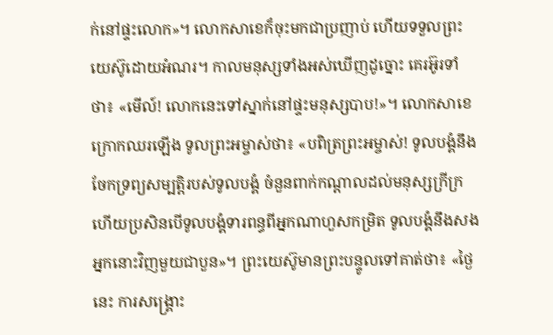ក់នៅផ្ទះលោក»។ លោកសាខេក៏ចុះមកជាប្រញាប់ ហើយទទួលព្រះយេស៊ូដោយអំណរ។ កាលមនុស្សទាំងអស់ឃើញដូច្នោះ គេរអ៊ូរទាំថា៖ «មើល៍! លោកនេះទៅស្នាក់នៅផ្ទះមនុស្សបាប!»។ លោកសាខេក្រោកឈរឡើង ទូលព្រះអម្ចាស់ថា៖ «បពិត្រព្រះអម្ចាស់! ទូលបង្គំនឹងចែកទ្រព្យសម្បត្តិរបស់ទូលបង្គំ ចំនួនពាក់កណ្ដាលដល់មនុស្សក្រីក្រ ហើយប្រសិនបើទូលបង្គំទារពន្ធពីអ្នកណាហួសកម្រិត ទូលបង្គំនឹងសងអ្នកនោះវិញមួយជាបួន»។ ព្រះយេស៊ូមានព្រះបន្ទូលទៅគាត់ថា៖ «ថ្ងៃនេះ ការសង្គ្រោះ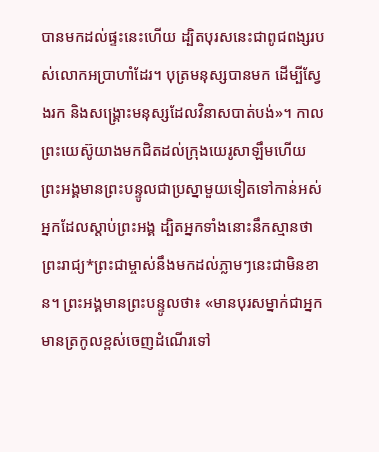បានមកដល់ផ្ទះនេះហើយ ដ្បិតបុរសនេះជាពូជពង្សរបស់លោកអប្រាហាំដែរ។ បុត្រមនុស្សបានមក ដើម្បីស្វែងរក និងសង្គ្រោះមនុស្សដែលវិនាសបាត់បង់»។ កាលព្រះយេស៊ូយាងមកជិតដល់ក្រុងយេរូសាឡឹមហើយ ព្រះអង្គមានព្រះបន្ទូលជាប្រស្នាមួយទៀតទៅកាន់អស់អ្នកដែលស្ដាប់ព្រះអង្គ ដ្បិតអ្នកទាំងនោះនឹកស្មានថា ព្រះរាជ្យ*ព្រះជាម្ចាស់នឹងមកដល់ភ្លាមៗនេះជាមិនខាន។ ព្រះអង្គមានព្រះបន្ទូលថា៖ «មានបុរសម្នាក់ជាអ្នកមានត្រកូលខ្ពស់ចេញដំណើរទៅ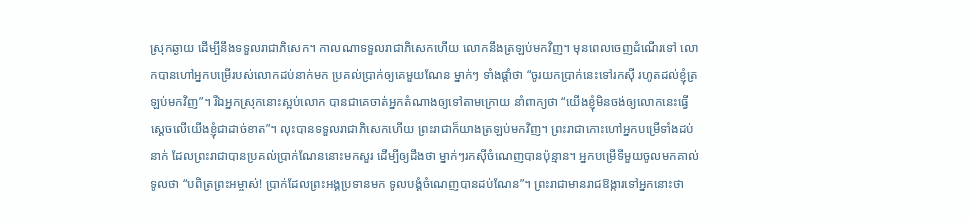ស្រុកឆ្ងាយ ដើម្បីនឹងទទួលរាជាភិសេក។ កាលណាទទួលរាជាភិសេកហើយ លោកនឹងត្រឡប់មកវិញ។ មុនពេលចេញដំណើរទៅ លោកបានហៅអ្នកបម្រើរបស់លោកដប់នាក់មក ប្រគល់ប្រាក់ឲ្យគេមួយណែន ម្នាក់ៗ ទាំងផ្ដាំថា “ចូរយកប្រាក់នេះទៅរកស៊ី រហូតដល់ខ្ញុំត្រឡប់មកវិញ”។ រីឯអ្នកស្រុកនោះស្អប់លោក បានជាគេចាត់អ្នកតំណាងឲ្យទៅតាមក្រោយ នាំពាក្យថា “យើងខ្ញុំមិនចង់ឲ្យលោកនេះធ្វើស្ដេចលើយើងខ្ញុំជាដាច់ខាត”។ លុះបានទទួលរាជាភិសេកហើយ ព្រះរាជាក៏យាងត្រឡប់មកវិញ។ ព្រះរាជាកោះហៅអ្នកបម្រើទាំងដប់នាក់ ដែលព្រះរាជាបានប្រគល់ប្រាក់ណែននោះមកសួរ ដើម្បីឲ្យដឹងថា ម្នាក់ៗរកស៊ីចំណេញបានប៉ុន្មាន។ អ្នកបម្រើទីមួយចូលមកគាល់ ទូលថា “បពិត្រព្រះអម្ចាស់! ប្រាក់ដែលព្រះអង្គប្រទានមក ទូលបង្គំចំណេញបានដប់ណែន”។ ព្រះរាជាមានរាជឱង្ការទៅអ្នកនោះថា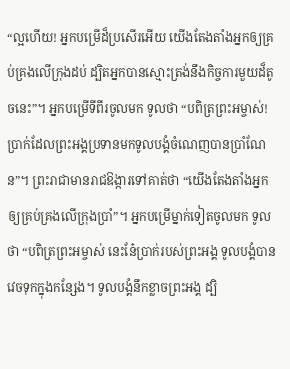“ល្អហើយ! អ្នកបម្រើដ៏ប្រសើរអើយ យើងតែងតាំងអ្នកឲ្យគ្រប់គ្រងលើក្រុងដប់ ដ្បិតអ្នកបានស្មោះត្រង់នឹងកិច្ចការមួយដ៏តូចនេះ”។ អ្នកបម្រើទីពីរចូលមក ទូលថា “បពិត្រព្រះអម្ចាស់! ប្រាក់ដែលព្រះអង្គប្រទានមកទូលបង្គំចំណេញបានប្រាំណែន”។ ព្រះរាជាមានរាជឱង្ការទៅគាត់ថា “យើងតែងតាំងអ្នកឲ្យគ្រប់គ្រងលើក្រុងប្រាំ”។ អ្នកបម្រើម្នាក់ទៀតចូលមក ទូលថា “បពិត្រព្រះអម្ចាស់ នេះនែ៎ប្រាក់របស់ព្រះអង្គ ទូលបង្គំបានវេចទុកក្នុងកន្សែង។ ទូលបង្គំនឹកខ្លាចព្រះអង្គ ដ្បិ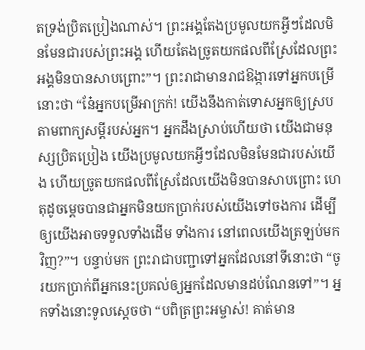តទ្រង់ប្រិតប្រៀងណាស់។ ព្រះអង្គតែងប្រមូលយកអ្វីៗដែលមិនមែនជារបស់ព្រះអង្គ ហើយតែងច្រូតយកផលពីស្រែដែលព្រះអង្គមិនបានសាបព្រោះ”។ ព្រះរាជាមានរាជឱង្ការទៅអ្នកបម្រើនោះថា “នែ៎អ្នកបម្រើអាក្រក់! យើងនឹងកាត់ទោសអ្នកឲ្យស្របតាមពាក្យសម្ដីរបស់អ្នក។ អ្នកដឹងស្រាប់ហើយថា យើងជាមនុស្សប្រិតប្រៀង យើងប្រមូលយកអ្វីៗដែលមិនមែនជារបស់យើង ហើយច្រូតយកផលពីស្រែដែលយើងមិនបានសាបព្រោះ ហេតុដូចម្ដេចបានជាអ្នកមិនយកប្រាក់របស់យើងទៅចងការ ដើម្បីឲ្យយើងអាចទទួលទាំងដើម ទាំងការ នៅពេលយើងត្រឡប់មកវិញ?”។ បន្ទាប់មក ព្រះរាជាបញ្ជាទៅអ្នកដែលនៅទីនោះថា “ចូរយកប្រាក់ពីអ្នកនេះប្រគល់ឲ្យអ្នកដែលមានដប់ណែនទៅ”។ អ្នកទាំងនោះទូលស្ដេចថា “បពិត្រព្រះអម្ចាស់! គាត់មាន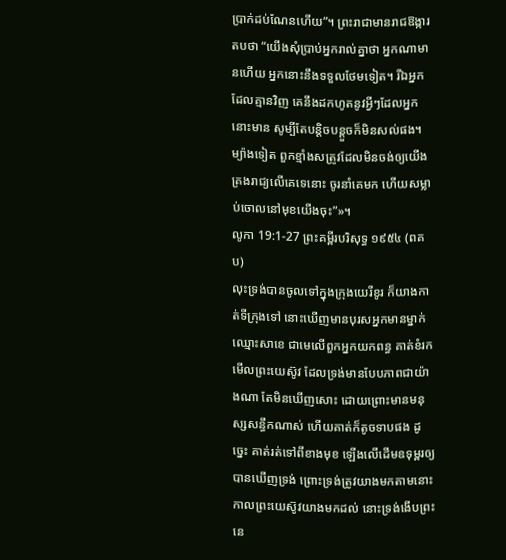ប្រាក់ដប់ណែនហើយ”។ ព្រះរាជាមានរាជឱង្ការតបថា “យើងសុំប្រាប់អ្នករាល់គ្នាថា អ្នកណាមានហើយ អ្នកនោះនឹងទទួលថែមទៀត។ រីឯអ្នកដែលគ្មានវិញ គេនឹងដកហូតនូវអ្វីៗដែលអ្នកនោះមាន សូម្បីតែបន្តិចបន្តួចក៏មិនសល់ផង។ ម្យ៉ាងទៀត ពួកខ្មាំងសត្រូវដែលមិនចង់ឲ្យយើងគ្រងរាជ្យលើគេទេនោះ ចូរនាំគេមក ហើយសម្លាប់ចោលនៅមុខយើងចុះ”»។
លូកា 19:1-27 ព្រះគម្ពីរបរិសុទ្ធ ១៩៥៤ (ពគប)
លុះទ្រង់បានចូលទៅក្នុងក្រុងយេរីខូរ ក៏យាងកាត់ទីក្រុងទៅ នោះឃើញមានបុរសអ្នកមានម្នាក់ឈ្មោះសាខេ ជាមេលើពួកអ្នកយកពន្ធ គាត់ខំរកមើលព្រះយេស៊ូវ ដែលទ្រង់មានបែបភាពជាយ៉ាងណា តែមិនឃើញសោះ ដោយព្រោះមានមនុស្សសន្ធឹកណាស់ ហើយគាត់ក៏តូចទាបផង ដូច្នេះ គាត់រត់ទៅពីខាងមុខ ឡើងលើដើមឧទុម្ពរឲ្យបានឃើញទ្រង់ ព្រោះទ្រង់ត្រូវយាងមកតាមនោះ កាលព្រះយេស៊ូវយាងមកដល់ នោះទ្រង់ងើបព្រះនេ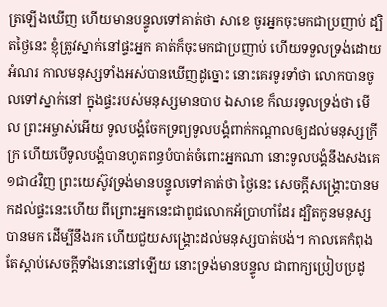ត្រឡើងឃើញ ហើយមានបន្ទូលទៅគាត់ថា សាខេ ចូរអ្នកចុះមកជាប្រញាប់ ដ្បិតថ្ងៃនេះ ខ្ញុំត្រូវស្នាក់នៅផ្ទះអ្នក គាត់ក៏ចុះមកជាប្រញាប់ ហើយទទួលទ្រង់ដោយអំណរ កាលមនុស្សទាំងអស់បានឃើញដូច្នោះ នោះគេរទូរទាំថា លោកបានចូលទៅស្នាក់នៅ ក្នុងផ្ទះរបស់មនុស្សមានបាប ឯសាខេ ក៏ឈរទូលទ្រង់ថា មើល ព្រះអម្ចាស់អើយ ទូលបង្គំចែកទ្រព្យទូលបង្គំពាក់កណ្តាលឲ្យដល់មនុស្សក្រីក្រ ហើយបើទូលបង្គំបានហូតពន្ធបំបាត់ចំពោះអ្នកណា នោះទូលបង្គំនឹងសងគេ១ជា៤វិញ ព្រះយេស៊ូវទ្រង់មានបន្ទូលទៅគាត់ថា ថ្ងៃនេះ សេចក្ដីសង្គ្រោះបានមកដល់ផ្ទះនេះហើយ ពីព្រោះអ្នកនេះជាពូជលោកអ័ប្រាហាំដែរ ដ្បិតកូនមនុស្សបានមក ដើម្បីនឹងរក ហើយជួយសង្គ្រោះដល់មនុស្សបាត់បង់។ កាលគេកំពុងតែស្តាប់សេចក្ដីទាំងនោះនៅឡើយ នោះទ្រង់មានបន្ទូល ជាពាក្យប្រៀបប្រដូ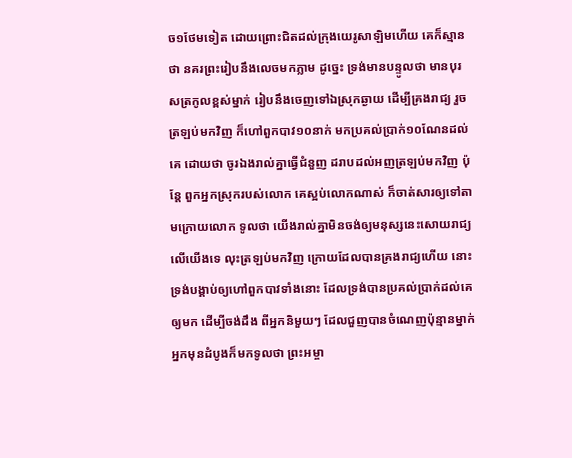ច១ថែមទៀត ដោយព្រោះជិតដល់ក្រុងយេរូសាឡិមហើយ គេក៏ស្មានថា នគរព្រះរៀបនឹងលេចមកភ្លាម ដូច្នេះ ទ្រង់មានបន្ទូលថា មានបុរសត្រកូលខ្ពស់ម្នាក់ រៀបនឹងចេញទៅឯស្រុកឆ្ងាយ ដើម្បីគ្រងរាជ្យ រួចត្រឡប់មកវិញ ក៏ហៅពួកបាវ១០នាក់ មកប្រគល់ប្រាក់១០ណែនដល់គេ ដោយថា ចូរឯងរាល់គ្នាធ្វើជំនួញ ដរាបដល់អញត្រឡប់មកវិញ ប៉ុន្តែ ពួកអ្នកស្រុករបស់លោក គេស្អប់លោកណាស់ ក៏ចាត់សារឲ្យទៅតាមក្រោយលោក ទូលថា យើងរាល់គ្នាមិនចង់ឲ្យមនុស្សនេះសោយរាជ្យលើយើងទេ លុះត្រឡប់មកវិញ ក្រោយដែលបានគ្រងរាជ្យហើយ នោះទ្រង់បង្គាប់ឲ្យហៅពួកបាវទាំងនោះ ដែលទ្រង់បានប្រគល់ប្រាក់ដល់គេឲ្យមក ដើម្បីចង់ដឹង ពីអ្នកនិមួយៗ ដែលជួញបានចំណេញប៉ុន្មានម្នាក់ អ្នកមុនដំបូងក៏មកទូលថា ព្រះអម្ចា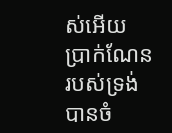ស់អើយ ប្រាក់ណែនរបស់ទ្រង់បានចំ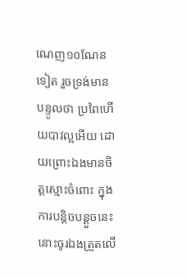ណេញ១០ណែនទៀត រួចទ្រង់មានបន្ទូលថា ប្រពៃហើយបាវល្អអើយ ដោយព្រោះឯងមានចិត្តស្មោះចំពោះ ក្នុងការបន្តិចបន្តួចនេះ នោះចូរឯងត្រួតលើ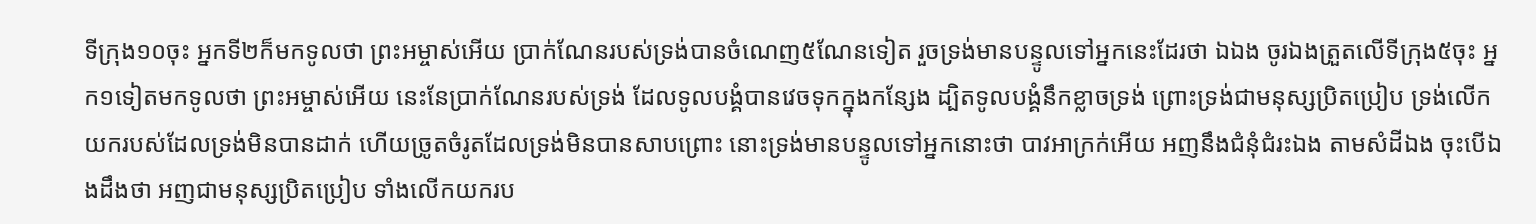ទីក្រុង១០ចុះ អ្នកទី២ក៏មកទូលថា ព្រះអម្ចាស់អើយ ប្រាក់ណែនរបស់ទ្រង់បានចំណេញ៥ណែនទៀត រួចទ្រង់មានបន្ទូលទៅអ្នកនេះដែរថា ឯឯង ចូរឯងត្រួតលើទីក្រុង៥ចុះ អ្នក១ទៀតមកទូលថា ព្រះអម្ចាស់អើយ នេះនែប្រាក់ណែនរបស់ទ្រង់ ដែលទូលបង្គំបានវេចទុកក្នុងកន្សែង ដ្បិតទូលបង្គំនឹកខ្លាចទ្រង់ ព្រោះទ្រង់ជាមនុស្សប្រិតប្រៀប ទ្រង់លើកយករបស់ដែលទ្រង់មិនបានដាក់ ហើយច្រូតចំរូតដែលទ្រង់មិនបានសាបព្រោះ នោះទ្រង់មានបន្ទូលទៅអ្នកនោះថា បាវអាក្រក់អើយ អញនឹងជំនុំជំរះឯង តាមសំដីឯង ចុះបើឯងដឹងថា អញជាមនុស្សប្រិតប្រៀប ទាំងលើកយករប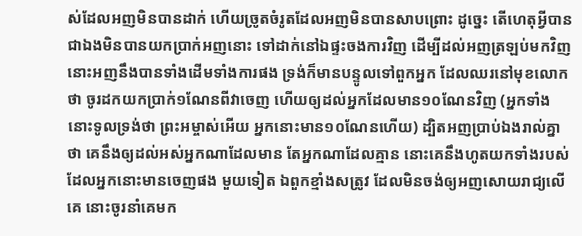ស់ដែលអញមិនបានដាក់ ហើយច្រូតចំរូតដែលអញមិនបានសាបព្រោះ ដូច្នេះ តើហេតុអ្វីបានជាឯងមិនបានយកប្រាក់អញនោះ ទៅដាក់នៅឯផ្ទះចងការវិញ ដើម្បីដល់អញត្រឡប់មកវិញ នោះអញនឹងបានទាំងដើមទាំងការផង ទ្រង់ក៏មានបន្ទូលទៅពួកអ្នក ដែលឈរនៅមុខលោកថា ចូរដកយកប្រាក់១ណែនពីវាចេញ ហើយឲ្យដល់អ្នកដែលមាន១០ណែនវិញ (អ្នកទាំងនោះទូលទ្រង់ថា ព្រះអម្ចាស់អើយ អ្នកនោះមាន១០ណែនហើយ) ដ្បិតអញប្រាប់ឯងរាល់គ្នាថា គេនឹងឲ្យដល់អស់អ្នកណាដែលមាន តែអ្នកណាដែលគ្មាន នោះគេនឹងហូតយកទាំងរបស់ដែលអ្នកនោះមានចេញផង មួយទៀត ឯពួកខ្មាំងសត្រូវ ដែលមិនចង់ឲ្យអញសោយរាជ្យលើគេ នោះចូរនាំគេមក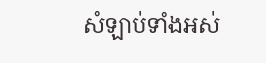សំឡាប់ទាំងអស់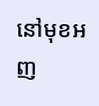នៅមុខអញ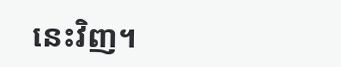នេះវិញ។